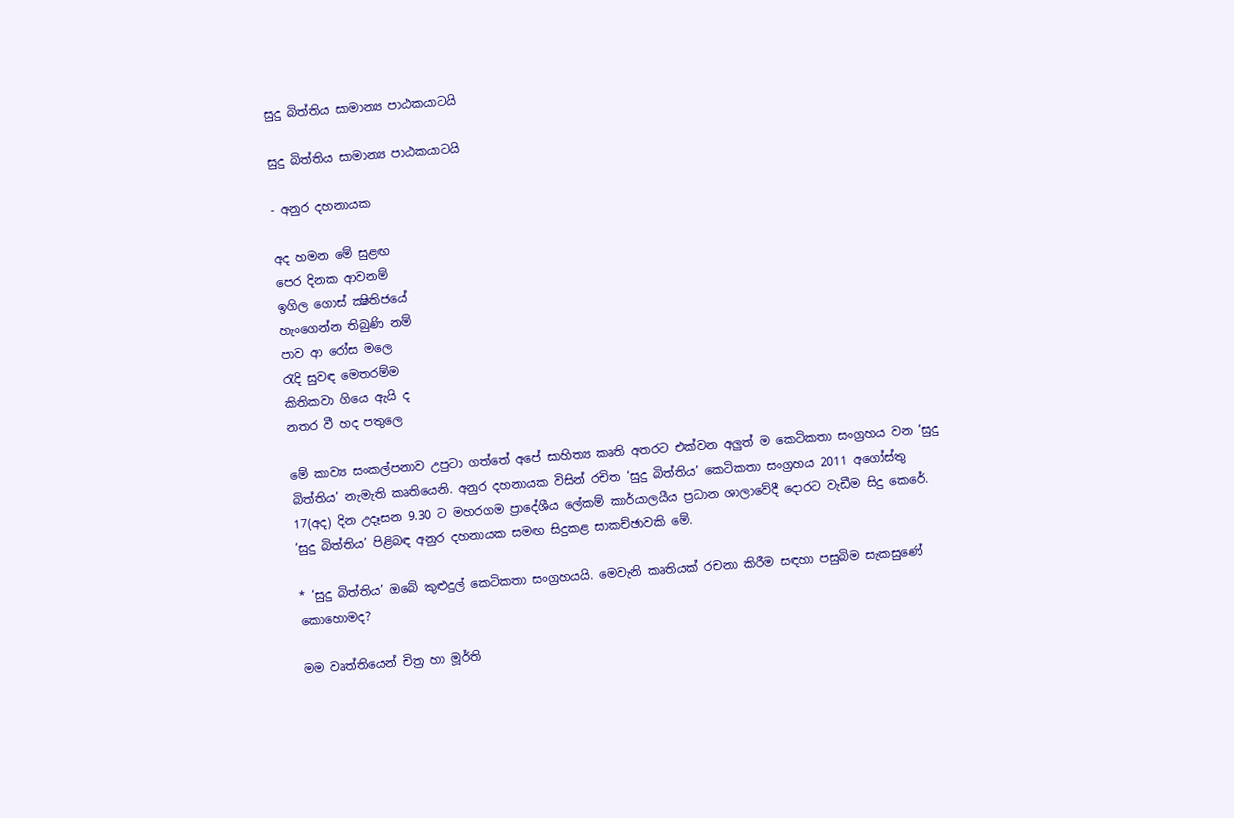සුදු බිත්තිය සාමාන්‍ය පාඨකයාටයි

සුදු බිත්තිය සාමාන්‍ය පාඨකයාටයි

- අනුර දහනායක

අද හමන මේ සුළඟ
පෙර දිනක ආවනම්
ඉගිල ගොස් ක්‍ෂිතිජයේ
හැංගෙන්න තිබුණි නම්
පාව ආ රෝස මලෙ
රැදි සුවඳ මෙතරම්ම
කිතිකවා ගියෙ ඇයි ද
නතර වී හද පතුලෙ

මේ කාව්‍ය සංකල්පනාව උපුටා ගත්තේ අපේ සාහිත්‍ය කෘති අතරට එක්වන අලුත් ම කෙටිකතා සංග්‍රහය වන ‘සුදු බිත්තිය’ නැමැති කෘතියෙනි. අනුර දහනායක විසින් රචිත ‘සුදු බිත්තිය’ කෙටිකතා සංග්‍රහය 2011 අගෝස්තු 17(අද) දින උදෑසන 9.30 ට මහරගම ප්‍රාදේශීය ලේකම් කාර්යාලයීය ප්‍රධාන ශාලාවේදී දොරට වැඩීම සිදු කෙරේ. ‘සුදු බිත්තිය’ පිළිබඳ අනුර දහනායක සමඟ සිදුකළ සාකච්ඡාවකි මේ.

* ‘සුදු බිත්තිය’ ඔබේ කුළුදුල් කෙටිකතා සංග්‍රහයයි. මෙවැනි කෘතියක් රචනා කිරීම සඳහා පසුබිම සැකසුණේ කොහොමද?

මම වෘත්තියෙන් චිත්‍ර හා මූර්ති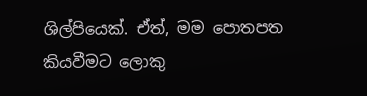ශිල්පියෙක්. ඒත්, මම පොතපත කියවීමට ලොකු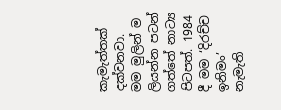කැමැත්තක් දක්වනවා. මම මුලින් ම ලියන්න පටන් ගත්තේ නාට්‍ය පිටපත්. 1984 දී මම ‘දිරච්ච ඉනිමං’ නැමැති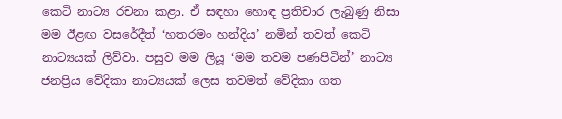කෙටි නාට්‍ය රචනා කළා. ඒ සඳහා හොඳ ප්‍රතිචාර ලැබුණු නිසා මම ඊළඟ වසරේදීත් ‘හතරමං හන්දිය’ නමින් තවත් කෙටි නාට්‍යයක් ලිව්වා. පසුව මම ලියූ ‘මම තවම පණපිටින්’ නාට්‍ය ජනප්‍රිය වේදිකා නාට්‍යයක් ලෙස තවමත් වේදිකා ගත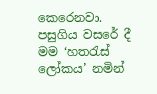කෙරෙනවා. පසුගිය වසරේ දී මම ‘හතරැස් ලෝකය’ නමින්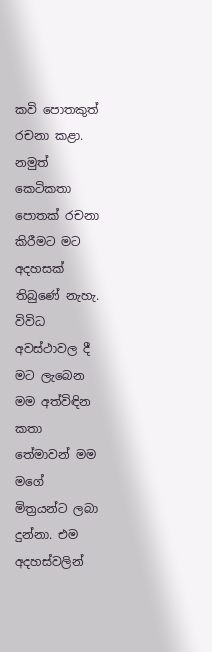කවි පොතකුත් රචනා කළා. නමුත් කෙටිකතා පොතක් රචනා කිරීමට මට අදහසක් තිබුණේ නැහැ. විවිධ අවස්ථාවල දී මට ලැබෙන මම අත්විඳින කතා තේමාවන් මම මගේ මිත්‍රයන්ට ලබා දුන්නා. එම අදහස්වලින්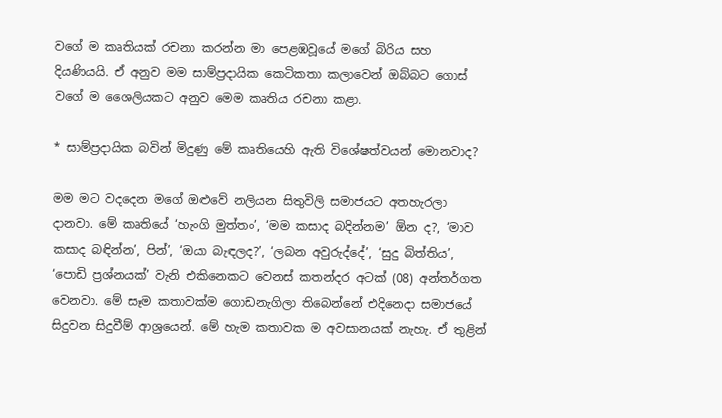වගේ ම කෘතියක් රචනා කරන්න මා පෙළඹවූයේ මගේ බිරිය සහ දියණියයි. ඒ අනුව මම සාම්ප්‍රදායික කෙටිකතා කලාවෙන් ඔබ්බට ගොස් වගේ ම ශෛලියකට අනුව මෙම කෘතිය රචනා කළා.

* සාම්ප්‍රදායික බවින් මිදුණු මේ කෘතියෙහි ඇති විශේෂත්වයන් මොනවාද?

මම මට වදදෙන මගේ ඔළුවේ නලියන සිතුවිලි සමාජයට අතහැරලා දානවා. මේ කෘතියේ ‘හැංගි මුත්තං’, ‘මම කසාද බදින්නම’ ඕන ද?, ‘මාව කසාද බඳින්න’, පින්’, ‘ඔයා බැඳලද?’, ‘ලබන අවුරුද්දේ’, ‘සුදු බිත්තිය’, ‘පොඩි ප්‍රශ්නයක්’ වැනි එකිනෙකට වෙනස් කතන්දර අටක් (08) අන්තර්ගත වෙනවා. මේ සෑම කතාවක්ම ගොඩනැගිලා තිබෙන්නේ එදිනෙදා සමාජයේ සිදුවන සිදුවීම් ආශ්‍රයෙන්. මේ හැම කතාවක ම අවසානයක් නැහැ. ඒ තුළින්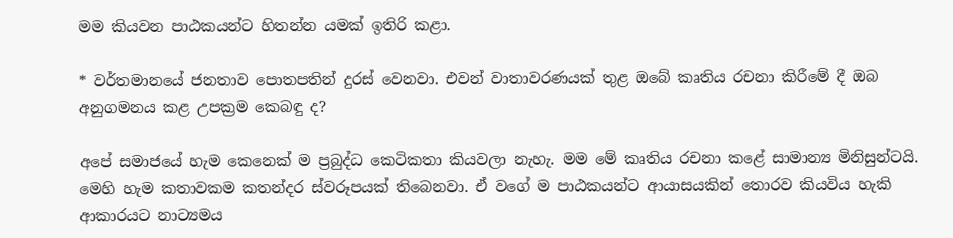මම කියවන පාඨකයන්ට හිතන්න යමක් ඉතිරි කළා.

* වර්තමානයේ ජනතාව පොතපතින් දුරස් වෙනවා. එවන් වාතාවරණයක් තුළ ඔබේ කෘතිය රචනා කිරීමේ දී ඔබ අනුගමනය කළ උපක්‍රම කෙබඳු ද?

අපේ සමාජයේ හැම කෙනෙක් ම ප්‍රබුද්ධ කෙටිකතා කියවලා නැහැ. මම මේ කෘතිය රචනා කළේ සාමාන්‍ය මිනිසුන්ටයි. මෙහි හැම කතාවකම කතන්දර ස්වරූපයක් තිබෙනවා. ඒ වගේ ම පාඨකයන්ට ආයාසයකින් තොරව කියවිය හැකි ආකාරයට නාට්‍යමය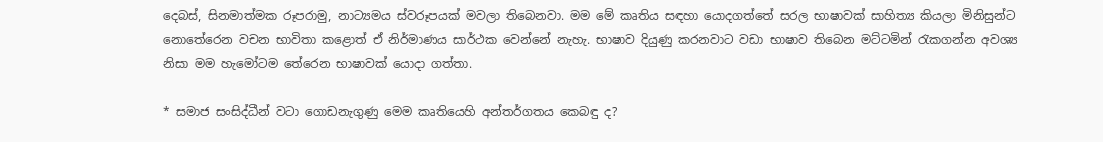දෙබස්, සිනමාත්මක රූපරාමු, නාට්‍යමය ස්වරූපයක් මවලා තිබෙනවා. මම මේ කෘතිය සඳහා යොදගත්තේ සරල භාෂාවක් සාහිත්‍ය කියලා මිනිසුන්ට නොතේරෙන වචන භාවිතා කළොත් ඒ නිර්මාණය සාර්ථක වෙන්නේ නැහැ. භාෂාව දියුණු කරනවාට වඩා භාෂාව තිබෙන මට්ටමින් රැකගන්න අවශ්‍ය නිසා මම හැමෝටම තේරෙන භාෂාවක් යොදා ගත්තා.

* සමාජ සංසිද්ධීන් වටා ගොඩනැගුණු මෙම කෘතියෙහි අන්තර්ගතය කෙබඳු ද?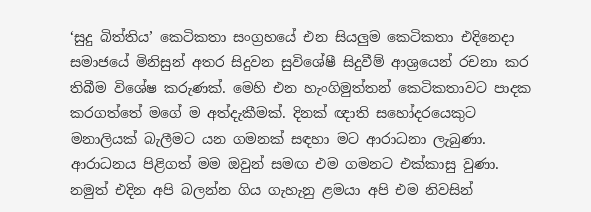‘සුදු බිත්තිය’ කෙටිකතා සංග්‍රහයේ එන සියලුම කෙටිකතා එදිනෙදා සමාජයේ මිනිසුන් අතර සිදුවන සුවිශේෂී සිදුවීම් ආශ්‍රයෙන් රචනා කර තිබීම විශේෂ කරුණක්. මෙහි එන හැංගිමුත්තන් කෙටිකතාවට පාදක කරගත්තේ මගේ ම අත්දැකීමක්. දිනක් ඥාති සහෝදරයෙකුට මනාලියක් බැලීමට යන ගමනක් සඳහා මට ආරාධනා ලැබුණා. ආරාධනය පිළිගත් මම ඔවුන් සමඟ එම ගමනට එක්කාසු වුණා. නමුත් එදින අපි බලන්න ගිය ගැහැනු ළමයා අපි එම නිවසින්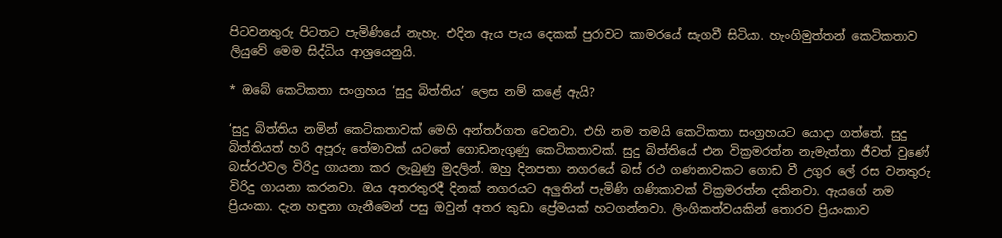පිටවනතුරු පිටතට පැමිණියේ නැහැ. එදින ඇය පැය දෙකක් පුරාවට කාමරයේ සැගවී සිටියා. හැංගිමුත්තන් කෙටිකතාව ලියුවේ මෙම සිද්ධිය ආශ්‍රයෙනුයි.

* ඔබේ කෙටිකතා සංග්‍රහය ‘සුදු බිත්තිය’ ලෙස නම් කළේ ඇයි?

‘සුදු බිත්තිය නමින් කෙටිකතාවක් මෙහි අන්තර්ගත වෙනවා. එහි නම තමයි කෙටිකතා සංග්‍රහයට යොදා ගත්තේ. සුදු බිත්තියත් හරි අපූරු තේමාවක් යටතේ ගොඩනැගුණු කෙටිකතාවක්. සුදු බිත්තියේ එන වික්‍රමරත්න නැමැත්තා ජීවත් වුණේ බස්රථවල විරිදු ගායනා කර ලැබුණු මුදලින්. ඔහු දිනපතා නගරයේ බස් රථ ගණනාවකට ගොඩ වී උගුර ලේ රස වනතුරු විරිදු ගායනා කරනවා. ඔය අතරතුරදී දිනක් නගරයට අලුතින් පැමිණි ගණිකාවක් වික්‍රමරත්න දකිනවා. ඇයගේ නම ප්‍රියංකා. දැන හඳුනා ගැනීමෙන් පසු ඔවුන් අතර කුඩා ප්‍රේමයක් හටගන්නවා. ලිංගිකත්වයකින් තොරව ප්‍රියංකාව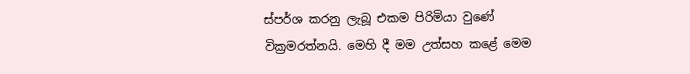ස්පර්ශ කරනු ලැබූ එකම පිරිමියා වුණේ වික්‍රමරත්නයි. මෙහි දී මම උත්සහ කළේ මෙම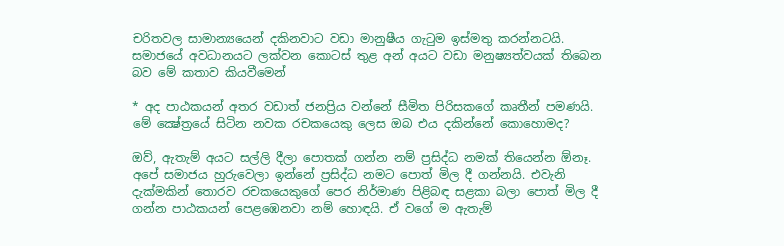චරිතවල සාමාන්‍යයෙන් දකිනවාට වඩා මානුෂීය ගැටුම ඉස්මතු කරන්නටයි. සමාජයේ අවධානයට ලක්වන කොටස් තුළ අන් අයට වඩා මනුෂ්‍යත්වයක් තිබෙන බව මේ කතාව කියවීමෙන්

* අද පාඨකයන් අතර වඩාත් ජනප්‍රිය වන්නේ සීමිත පිරිසකගේ කෘතීන් පමණයි. මේ ක්‍ෂේත්‍රයේ සිටින නවක රචකයෙකු ලෙස ඔබ එය දකින්නේ කොහොමද?

ඔව්, ඇතැම් අයට සල්ලි දීලා පොතක් ගන්න නම් ප්‍රසිද්ධ නමක් තියෙන්න ඕනෑ. අපේ සමාජය හුරුවෙලා ඉන්නේ ප්‍රසිද්ධ නමට පොත් මිල දී ගන්නයි. එවැනි දැක්මකින් තොරව රචකයෙකුගේ පෙර නිර්මාණ පිළිබඳ සළකා බලා පොත් මිල දී ගන්න පාඨකයන් පෙළඹෙනවා නම් හොඳයි. ඒ වගේ ම ඇතැම්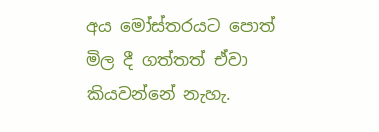අය මෝස්තරයට පොත් මිල දී ගත්තත් ඒවා කියවන්නේ නැහැ.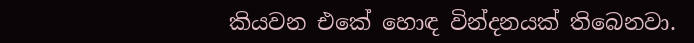කියවන එකේ හොඳ වින්දනයක් තිබෙනවා.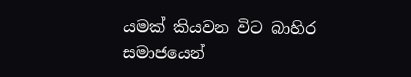යමක් කියවන විට බාහිර සමාජයෙන්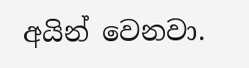අයින් වෙනවා.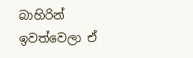බාහිරින් ඉවත්වෙලා ඒ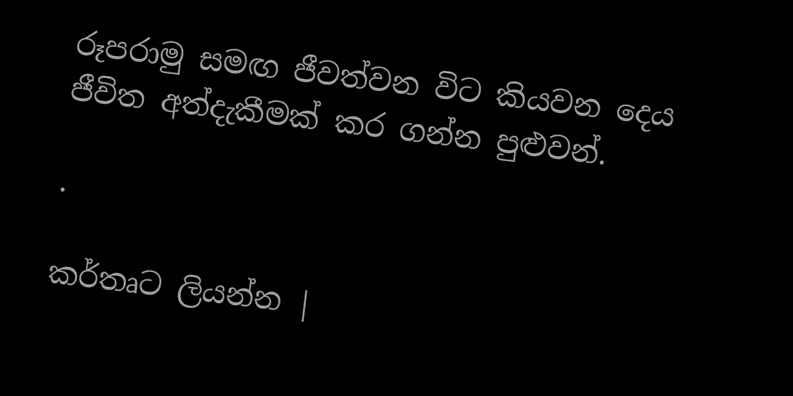රූපරාමු සමඟ ජීවත්වන විට කියවන දෙය ජීවිත අත්දැකීමක් කර ගන්න පුළුවන්.

.

කර්තෘට ලියන්න |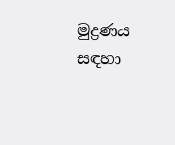මුද්‍රණය සඳහා